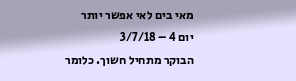מאי בים לאי אפשר יותר
יום 4 – 3/7/18
הבוקר מתחיל חשוך. כלומר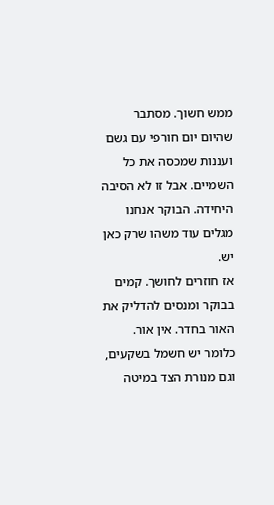ממש חשוך. מסתבר שהיום יום חורפי עם גשם ועננות שמכסה את כל השמיים. אבל זו לא הסיבה היחידה. הבוקר אנחנו מגלים עוד משהו שרק כאן יש.
אז חוזרים לחושך. קמים בבוקר ומנסים להדליק את האור בחדר. אין אור. כלומר יש חשמל בשקעים, וגם מנורת הצד במיטה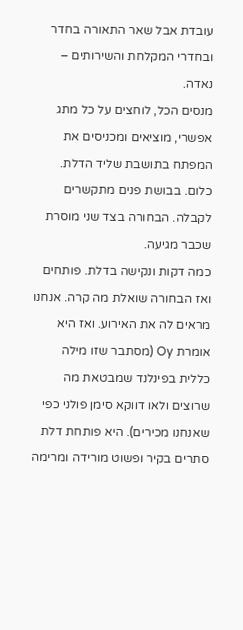עובדת אבל שאר התאורה בחדר ובחדרי המקלחת והשירותים – נאדה.
מנסים הכל, לוחצים על כל מתג אפשרי, מוציאים ומכניסים את המפתח בתושבת שליד הדלת. כלום. בבושת פנים מתקשרים לקבלה. הבחורה בצד שני מוסרת שכבר מגיעה.
כמה דקות ונקישה בדלת. פותחים ואז הבחורה שואלת מה קרה. אנחנו מראים לה את האירוע. ואז היא אומרת Oy (מסתבר שזו מילה כללית בפינלנד שמבטאת מה שרוצים ולאו דווקא סימן פולני כפי שאנחנו מכירים). היא פותחת דלת סתרים בקיר ופשוט מורידה ומרימה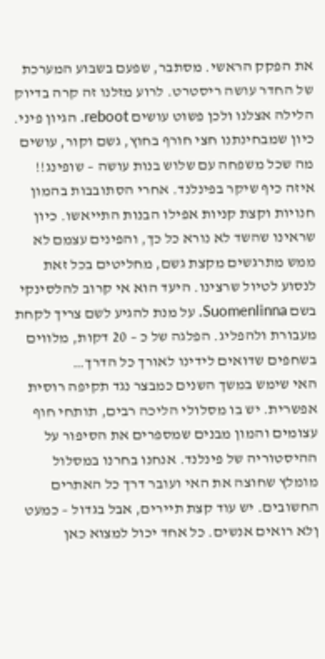את הפקק הראשי. מסתבר, שפעם בשבוע המערכת של החדר עושה ריסטרט. לרוע מזלנו זה קרה בדיוק הלילה אצלנו ולכן פשוט עושים reboot. הגיון פיני.
כיון שמבחינתנו חצי חורף בחוץ, גשם וקור, עושים מה שכל משפחה עם שלוש בנות עושה – שופינג!!
איזה כיף שיקר בפינלנד. אחרי הסתובבות בהמון חנויות וקצת קניות אפילו הבנות התייאשו. כיון שראינו שהשד לא נורא כל כך, והפינים עצמם לא ממש מתרגשים מקצת גשם, מחליטים בכל זאת לנסוע לטיול שרצינו. היעד הוא אי קרוב להלסינקי בשם Suomenlinna. על מנת להגיע לשם צריך לקחת מעבורת ולהפליג. הפלגה של כ – 20 דקות, מלווים בשחפים שדואים לידינו לאורך כל הדרך…
האי שימש במשך השנים כמבצר נגד תקיפה רוסית אפשרית. יש בו מסלולי הליכה רבים, תותחי חוף עצומים והמון מבנים שמספרים את הסיפור על ההיסטוריה של פינלנד. אנחנו בחרנו במסלול מומלץ שחוצה את האי ועובר דרך כל האתרים החשובים. יש עוד קצת תיירים, אבל בגדול – כמעט ןלא רואים אנשים. כל אחד יכול למצוא כאן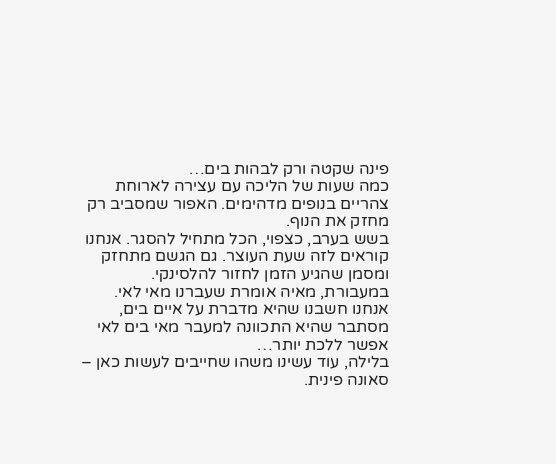פינה שקטה ורק לבהות בים…
כמה שעות של הליכה עם עצירה לארוחת צהריים בנופים מדהימים. האפור שמסביב רק מחזק את הנוף.
בשש בערב, כצפוי, הכל מתחיל להסגר. אנחנו קוראים לזה שעת העוצר. גם הגשם מתחזק ומסמן שהגיע הזמן לחזור להלסינקי.
במעבורת, מאיה אומרת שעברנו מאי לאי. אנחנו חשבנו שהיא מדברת על איים בים, מסתבר שהיא התכוונה למעבר מאי בים לאי אפשר ללכת יותר…
בלילה, עוד עשינו משהו שחייבים לעשות כאן – סאונה פינית.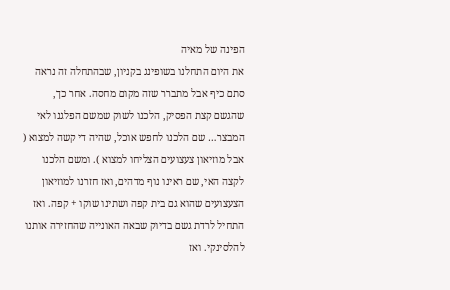הפינה של מאיה
את היום התחלנו בשופינג בקניון, שבהתחלה זה נראה סתם כיף אבל מתברר שזה מקום מחסה. אחר כך, שהגשם קצת הפסיק, הלכנו לשוק שמשם הפלגנו לאי המבצר… שם הלכנו לחפש אוכל, שהיה די קשה למצוא ( אבל מוזיאון צעצועים הצליחו למצוא ). ומשם הלכנו לקצה האי, שם ראינו נוף מדהים, ואז חזרנו למוזיאון הצעצועים שהוא גם בית קפה ושתינו שוקו + קפה. ואז התחיל לרדת גשם בדיוק שבאה האונייה שהחזירה אותנו להלסינקי. ואז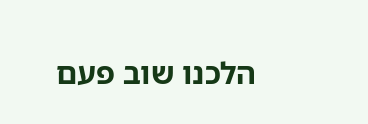הלכנו שוב פעם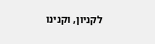לקניון, וקנינו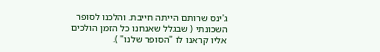ג'ינס שרותם הייתה חייבת. והלכנו לסופר השכונתי ( שבגלל שאנחנו כל הזמן הולכים אליו קראנו לו "הסופר שלנו" ).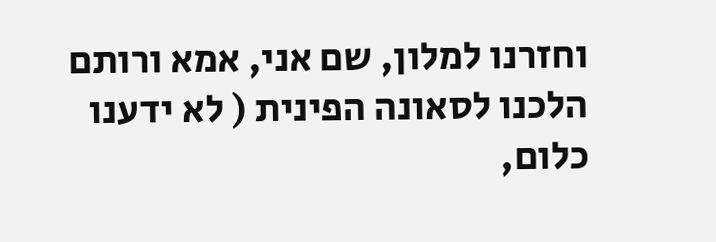וחזרנו למלון, שם אני, אמא ורותם הלכנו לסאונה הפינית ( לא ידענו כלום,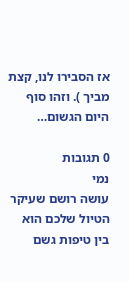אז הסבירו לנו, קצת מביך ). וזהו סוף היום הגשום…

0 תגובות
נמי
עושה רושם שעיקר הטיול שלכם הוא בין טיפות גשם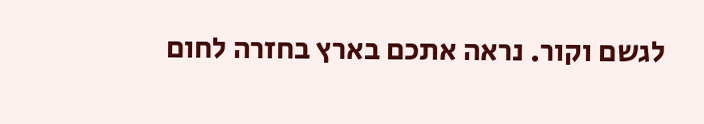לגשם וקור. נראה אתכם בארץ בחזרה לחום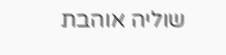שוליה אוהבת